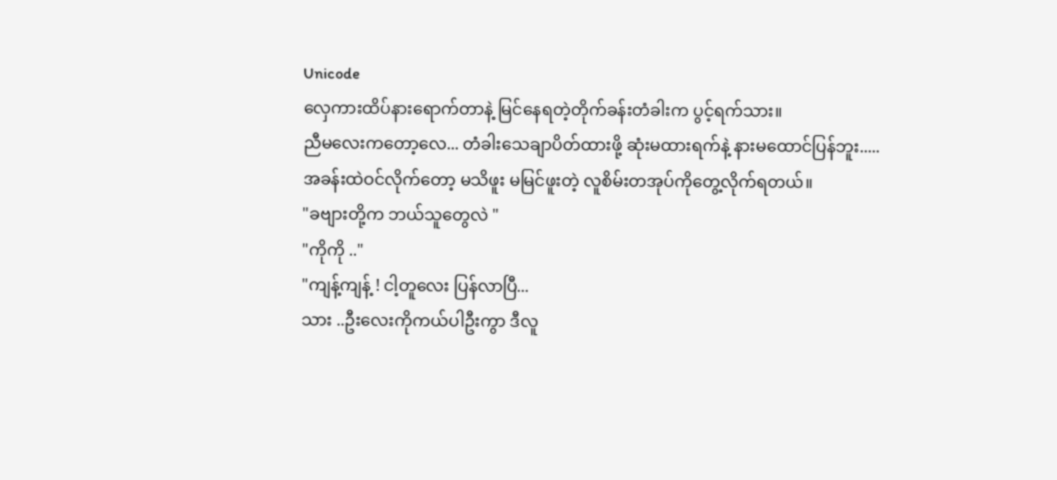Unicode
လှေကားထိပ်နားရောက်တာနဲ့ မြင်နေရတဲ့တိုက်ခန်းတံခါးက ပွင့်ရက်သား။
ညီမလေးကတော့လေ... တံခါးသေချာပိတ်ထားဖို့ ဆုံးမထားရက်နဲ့ နားမထောင်ပြန်ဘူး.....
အခန်းထဲဝင်လိုက်တော့ မသိဖူး မမြင်ဖူးတဲ့ လူစိမ်းတအုပ်ကိုတွေ့လိုက်ရတယ်။
"ခဗျားတို့က ဘယ်သူတွေလဲ "
"ကိုကို .."
"ကျန့်ကျန့် ! ငါ့တူလေး ပြန်လာပြီ...
သား ..ဦးလေးကိုကယ်ပါဦးကွာ ဒီလူ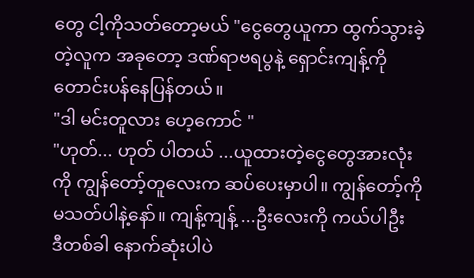တွေ ငါ့ကိုသတ်တော့မယ် "ငွေတွေယူကာ ထွက်သွားခဲ့တဲ့လူက အခုတော့ ဒဏ်ရာဗရပွနဲ့ ရှောင်းကျန့်ကို တောင်းပန်နေပြန်တယ်။
"ဒါ မင်းတူလား ဟေ့ကောင် "
"ဟုတ်... ဟုတ် ပါတယ် ...ယူထားတဲ့ငွေတွေအားလုံးကို ကျွန်တော့်တူလေးက ဆပ်ပေးမှာပါ။ ကျွန်တော့်ကို မသတ်ပါနဲ့နော်။ ကျန့်ကျန့် ...ဦးလေးကို ကယ်ပါဦး
ဒီတစ်ခါ နောက်ဆုံးပါပဲ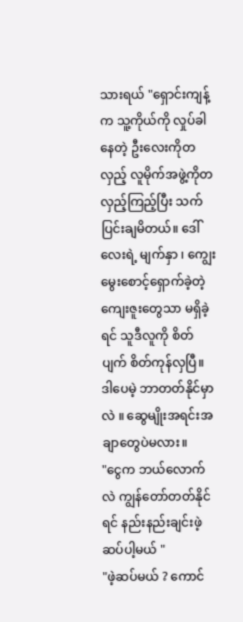သားရယ် "ရှောင်းကျန့်က သူ့ကိုယ်ကို လှုပ်ခါနေတဲ့ ဦးလေးကိုတလှည့် လူမိုက်အဖွဲ့ကိုတလှည့်ကြည့်ပြီး သက်ပြင်းချမိတယ်။ ဒေါ်လေးရဲ့ မျက်နှာ ၊ ကျွေးမွေးစောင့်ရှောက်ခဲ့တဲ့ကျေးဇူးတွေသာ မရှိခဲ့ရင် သူဒီလူကို စိတ်ပျက် စိတ်ကုန်လှပြီ။ ဒါပေမဲ့ ဘာတတ်နိုင်မှာလဲ ။ ဆွေမျိုးအရင်းအချာတွေပဲမလား။
"ငွေက ဘယ်လောက်လဲ ကျွန်တော်တတ်နိုင်ရင် နည်းနည်းချင်းဖဲ့ဆပ်ပါ့မယ် "
"ဖဲ့ဆပ်မယ် ? ကောင်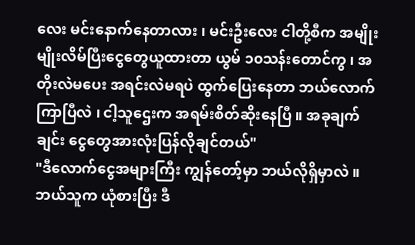လေး မင်းနောက်နေတာလား ၊ မင်းဦးလေး ငါတို့စီက အမျိုးမျိုးလိမ်ပြီးငွေတွေယူထားတာ ယွမ် ၁၀သန်းတောင်ကွ ၊ အတိုးလဲမပေး အရင်းလဲမရပဲ ထွက်ပြေးနေတာ ဘယ်လောက်ကြာပြီလဲ ၊ ငါ့သူဌေးက အရမ်းစိတ်ဆိုးနေပြီ ။ အခုချက်ချင်း ငွေတွေအားလုံးပြန်လိုချင်တယ်"
"ဒီလောက်ငွေအများကြီး ကျွန်တော့်မှာ ဘယ်လိုရှိမှာလဲ ။ ဘယ်သူက ယုံစားပြီး ဒီ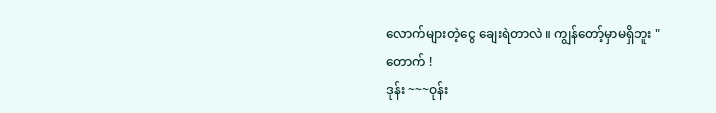လောက်များတဲ့ငွေ ချေးရဲတာလဲ ။ ကျွန်တော့်မှာမရှိဘူး "
တောက် !
ဒုန်း ~~~ဝုန်း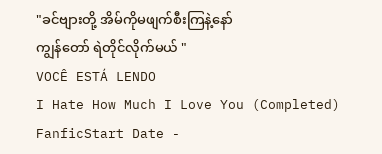"ခင်ဗျားတို့ အိမ်ကိုမဖျက်စီးကြနဲ့နော်
ကျွန်တော် ရဲတိုင်လိုက်မယ် "
VOCÊ ESTÁ LENDO
I Hate How Much I Love You (Completed)
FanficStart Date -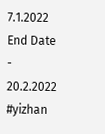7.1.2022 End Date - 20.2.2022 #yizhan